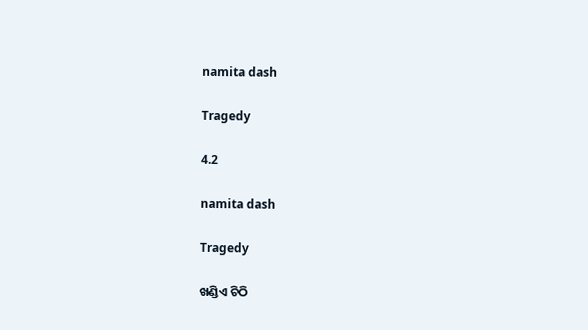namita dash

Tragedy

4.2

namita dash

Tragedy

ଖଣ୍ଡିଏ ଚିଠି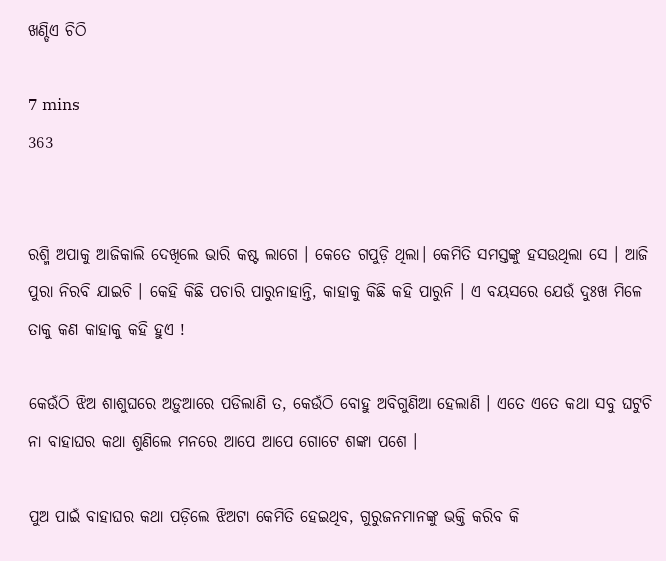ଖଣ୍ଡିଏ ଚିଠି

7 mins
363


ରଶ୍ମି ଅପାକୁ ଆଜିକାଲି ଦେଖିଲେ ଭାରି କଷ୍ଟ ଲାଗେ । କେତେ ଗପୁଡ଼ି ଥିଲା। କେମିତି ସମସ୍ତଙ୍କୁ ହସଉଥିଲା ସେ । ଆଜି ପୁରା ନିରବି ଯାଇଚି । କେହି କିଛି ପଚାରି ପାରୁନାହାନ୍ତି, କାହାକୁ କିଛି କହି ପାରୁନି । ଏ ବୟସରେ ଯେଉଁ ଦୁଃଖ ମିଳେ ତାକୁ କଣ କାହାକୁ କହି ହୁଏ !

କେଉଁଠି ଝିଅ ଶାଶୁଘରେ ଅଡ଼ୁଆରେ ପଡିଲାଣି ତ, କେଉଁଠି ବୋହୁ ଅବିଗୁଣିଆ ହେଲାଣି । ଏତେ ଏତେ କଥା ସବୁ ଘଟୁଚି ନା ବାହାଘର କଥା ଶୁଣିଲେ ମନରେ ଆପେ ଆପେ ଗୋଟେ ଶଙ୍କା ପଶେ ।

ପୁଅ ପାଇଁ ବାହାଘର କଥା ପଡ଼ିଲେ ଝିଅଟା କେମିତି ହେଇଥିବ, ଗୁରୁଜନମାନଙ୍କୁ ଭକ୍ତି କରିବ କି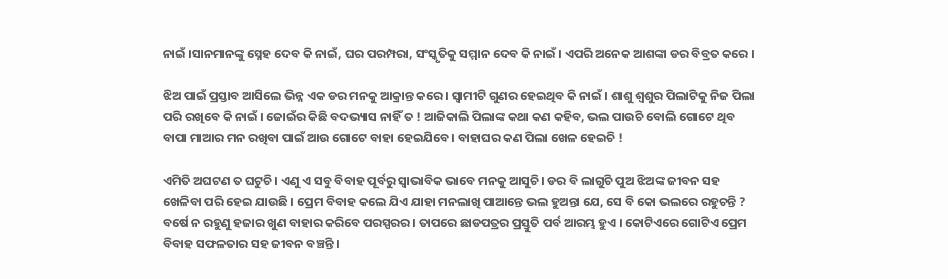ନାଇଁ ।ସାନମାନଙ୍କୁ ସ୍ନେହ ଦେବ କି ନାଇଁ, ଘର ପରମ୍ପରା, ସଂସ୍କୃତିକୁ ସମ୍ମାନ ଦେବ କି ନାଇଁ । ଏପରି ଅନେକ ଆଶଙ୍କା ଡର ବିବ୍ରତ କରେ ।

ଝିଅ ପାଇଁ ପ୍ରସ୍ତାବ ଆସିଲେ ଭିନ୍ନ ଏକ ଡର ମନକୁ ଆକ୍ରାନ୍ତ କରେ । ସ୍ୱାମୀଟି ଗୁଣର ହେଇଥିବ କି ନାଇଁ । ଶାଶୁ ଶ୍ୱଶୁର ପିଲାଟିକୁ ନିଜ ପିଲା ପରି ରଖିବେ କି ନାଇଁ । ଜୋଇଁର କିଛି ବଦଭ୍ୟାସ ନାହିଁ ତ ! ଆଜିକାଲି ପିଲାଙ୍କ କଥା କଣ କହିବ, ଭଲ ପାଉଚି ବୋଲି ଗୋଟେ ଥିବ ବାପା ମାଆର ମନ ରଖିବା ପାଇଁ ଆଉ ଗୋଟେ ବାହା ହେଇଯିବେ। ବାହାଘର କଣ ପିଲା ଖେଳ ହେଇଚି !

ଏମିତି ଅଘଟଣ ତ ଘଟୁଚି । ଏଣୁ ଏ ସବୁ ବିବାହ ପୂର୍ବରୁ ସ୍ଵାଭାବିକ ଭାବେ ମନକୁ ଆସୁଚି। ଡର ବି ଲାଗୁଚି ପୁଅ ଝିଅଙ୍କ ଜୀବନ ସହ ଖେଳିବା ପରି ହେଇ ଯାଉଛି । ପ୍ରେମ ବିବାହ କଲେ ଯିଏ ଯାହା ମନଲାଖି ପାଆନ୍ତେ ଭଲ ହୁଅନ୍ତା ଯେ, ସେ ବି କୋ ଭଲରେ ରହୁଚନ୍ତି ? ବର୍ଷେ ନ ରହୁଣୁ ହଜାର ଖୁଣ ବାହାର କରିବେ ପରସ୍ପରର । ତାପରେ ଛାଡପତ୍ରର ପ୍ରସ୍ତୁତି ପର୍ବ ଆରମ୍ଭ ହୁଏ । କୋଟିଏରେ ଗୋଟିଏ ପ୍ରେମ ବିବାହ ସଫଳତାର ସହ ଜୀବନ ବଞ୍ଚନ୍ତି ।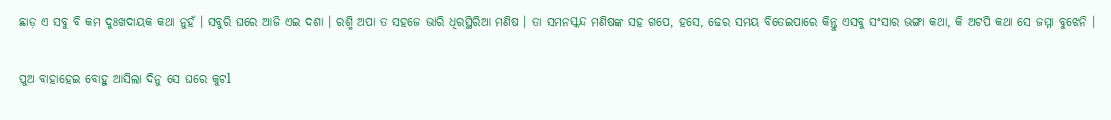ଛାଡ଼ ଏ ସବୁ ବି କମ ଦୁଃଖଦାୟକ କଥା ନୁହଁ । ସବୁରି ଘରେ ଆଜି ଏଇ ଦଶା । ରଶ୍ମି ଅପା ତ ସହଜେ ଭାରି ଧିରସ୍ଥିରିଆ ମଣିଷ । ତା ସମନସ୍କନ୍ଦ ମଣିଷଙ୍କ ସହ ଗପେ, ହସେ, ଢେର ସମୟ ବିତେଇପାରେ କିନ୍ତୁ ଏସବୁ ସଂସାର ଭଙ୍ଗା କଥା, କି ଅଟପି କଥା ସେ ଜମ୍ମା ବୁଝେନି ।

ପୁଅ ବାହାହେଇ ବୋହୁ ଆସିଲା ଦିନୁ ସେ ଘରେ କୁଟl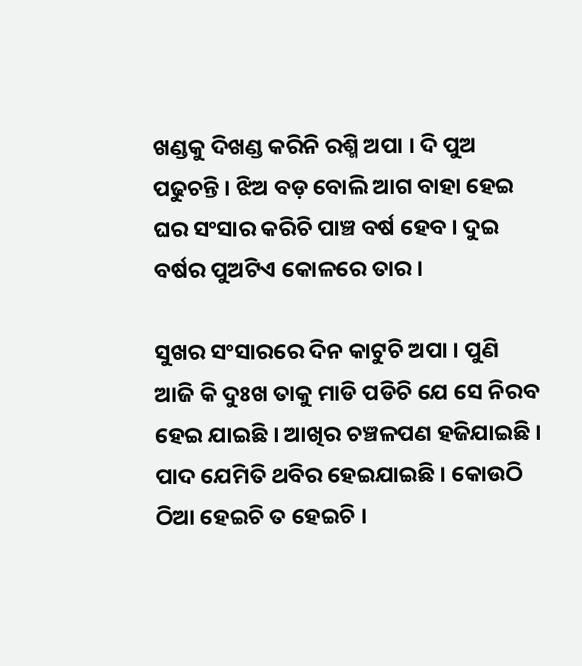ଖଣ୍ଡକୁ ଦିଖଣ୍ଡ କରିନି ରଶ୍ମି ଅପା । ଦି ପୁଅ ପଢୁଚନ୍ତି । ଝିଅ ବଡ଼ ବୋଲି ଆଗ ବାହା ହେଇ ଘର ସଂସାର କରିଚି ପାଞ୍ଚ ବର୍ଷ ହେବ । ଦୁଇ ବର୍ଷର ପୁଅଟିଏ କୋଳରେ ତାର ।

ସୁଖର ସଂସାରରେ ଦିନ କାଟୁଚି ଅପା । ପୁଣି ଆଜି କି ଦୁଃଖ ତାକୁ ମାଡି ପଡିଚି ଯେ ସେ ନିରବ ହେଇ ଯାଇଛି । ଆଖିର ଚଞ୍ଚଳପଣ ହଜିଯାଇଛି । ପାଦ ଯେମିତି ଥବିର ହେଇଯାଇଛି । କୋଉଠି ଠିଆ ହେଇଚି ତ ହେଇଚି ।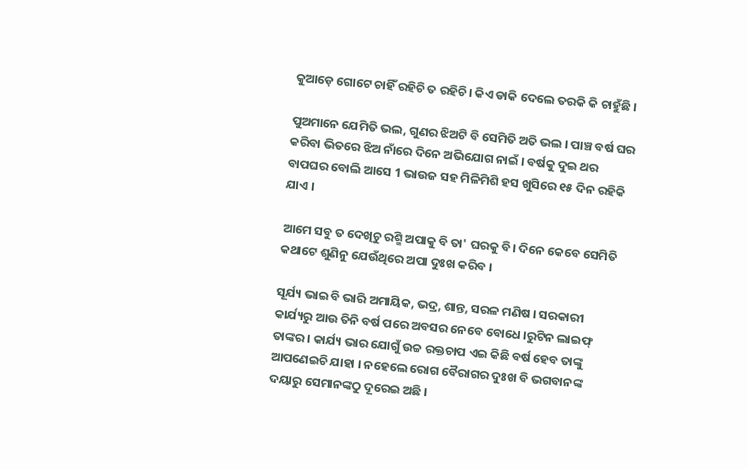କୁଆଡ଼େ ଗୋଟେ ଚାହିଁ ରହିଚି ତ ରହିଚି। କିଏ ଡାକି ଦେଲେ ତରକି କି ଚାହୁଁଛି ।

ପୁଅମାନେ ଯେମିତି ଭଲ, ଗୁଣର ଝିଅଟି ବି ସେମିତି ଅତି ଭଲ । ପାଞ୍ଚ ବର୍ଷ ଘର କରିବା ଭିତରେ ଝିଅ ନାଁରେ ଦିନେ ଅଭିଯୋଗ ନାଇଁ । ବର୍ଷକୁ ଦୁଇ ଥର ବାପଘର ବୋଲି ଆସେ 1 ଭାଉଜ ସହ ମିଳିମିଶି ହସ ଖୁସିରେ ୧୫ ଦିନ ରହିକି ଯାଏ ।

ଆମେ ସବୁ ତ ଦେଖିଚୁ ରଶ୍ମି ଅପାକୁ ବି ତା' ଘରକୁ ବି। ଦିନେ କେବେ ସେମିତି କଥାଟେ ଶୁଣିନୁ ଯେଉଁଥିରେ ଅପା ଦୁଃଖ କରିବ ।

ସୂର୍ଯ୍ୟ ଭାଇ ବି ଭାରି ଅମାୟିକ, ଭଦ୍ର, ଶାନ୍ତ, ସରଳ ମଣିଷ । ସରକାରୀ କାର୍ଯ୍ୟରୁ ଆଉ ତିନି ବର୍ଷ ପରେ ଅବସର ନେବେ ବୋଧେ ।ରୁଟିନ ଲାଇଫ୍ ତାଙ୍କର । କାର୍ଯ୍ୟ ଭାର ଯୋଗୁଁ ଉଚ୍ଚ ରକ୍ତଚାପ ଏଇ କିଛି ବର୍ଷ ହେବ ତାଙ୍କୁ ଆପଣେଇଚି ଯାହା । ନହେଲେ ରୋଗ ବୈରାଗର ଦୁଃଖ ବି ଭଗବାନଙ୍କ ଦୟାରୁ ସେମାନଙ୍କଠୁ ଦୂରେଇ ଅଛି ।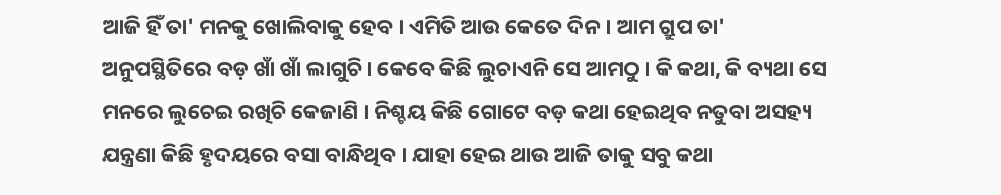ଆଜି ହିଁ ତା' ମନକୁ ଖୋଲିବାକୁ ହେବ । ଏମିତି ଆଉ କେତେ ଦିନ । ଆମ ଗ୍ରୁପ ତା' ଅନୁପସ୍ଥିତିରେ ବଡ଼ ଖାଁ ଖାଁ ଲାଗୁଚି। କେବେ କିଛି ଲୁଚାଏନି ସେ ଆମଠୁ । କି କଥା, କି ବ୍ୟଥା ସେ ମନରେ ଲୁଚେଇ ରଖିଚି କେଜାଣି । ନିଶ୍ଚୟ କିଛି ଗୋଟେ ବଡ଼ କଥା ହେଇଥିବ ନତୁବା ଅସହ୍ୟ ଯନ୍ତ୍ରଣା କିଛି ହୃଦୟରେ ବସା ବାନ୍ଧିଥିବ । ଯାହା ହେଇ ଥାଉ ଆଜି ତାକୁ ସବୁ କଥା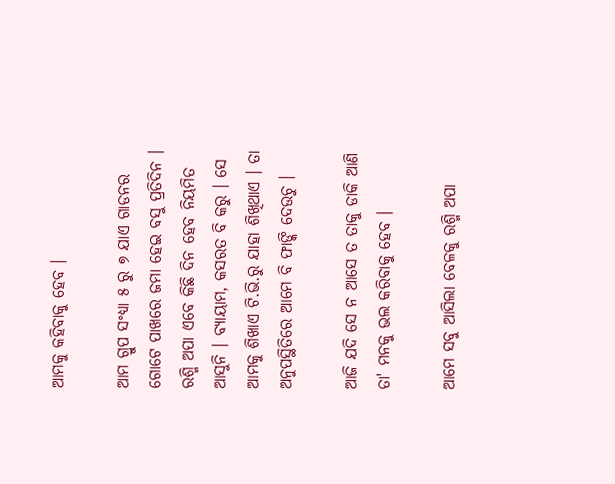ଆମକୁ କହିବାକୁ ହେବ ।

ଆମ ଗ୍ରୁପ ସଂଧ୍ୟା ୫ ରୁ ୭ ଯାଏ ଗାଡନର ଗୋଟେ ପାଖରେ ଜମା ହେଇ ବସୁ ପ୍ରତିଦିନ । ରଶ୍ମି ଅପା ଏବେ କିଛି ଦିନ ହେବ ନିୟମିତ ଆସୁନି । ବ୍ୟାୟାମ, କସରତ ବି କରୁ । ସେ ଆମକୁ ଶିଖାଏ ଟି.ଭି.ରୁ ଯାହା ଶିଖିଥାଏ । ତା ଅନୁପସ୍ଥିତିରେ ଆମେ ବି ଫାଙ୍କି ଦେଉଚୁ ।

ଆଜି ଯଦି ସେ ନ ଆସେ ତ ତାକୁ ଡାକି ଆଣି ତା' ମନକୁ ଭଲ କରିବାକୁ ହେବ ।

ଆମେ ସବୁ ଆସିଲା ବେଳକୁ ରଶ୍ମି ଅପା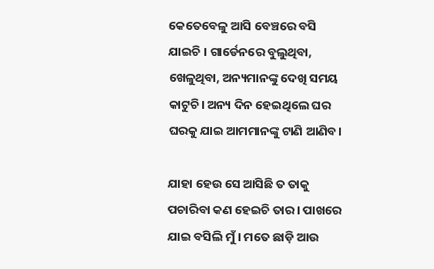କେତେବେଳୁ ଆସି ବେଞ୍ଚରେ ବସି ଯାଇଚି । ଗାର୍ଡେନରେ ବୁଲୁଥିବା, ଖେଳୁଥିବା, ଅନ୍ୟମାନଙ୍କୁ ଦେଖି ସମୟ କାଟୁଚି। ଅନ୍ୟ ଦିନ ହେଇଥିଲେ ଘର ଘରକୁ ଯାଇ ଆମମାନଙ୍କୁ ଟାଣି ଆଣିବ।

ଯାହା ହେଉ ସେ ଆସିଛି ତ ତାକୁ ପଚାରିବା କଣ ହେଇଚି ତାର । ପାଖରେ ଯାଇ ବସିଲି ମୁଁ । ମତେ ଛାଡ଼ି ଆଉ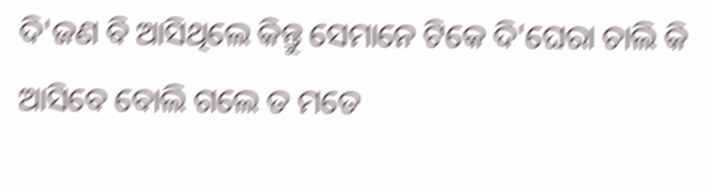ଦି'ଜଣ ବି ଆସିଥିଲେ କିନ୍ତୁ ସେମାନେ ଟିକେ ଦି'ଘେରା ଚାଲି କି ଆସିବେ ବୋଲି ଗଲେ ତ ମତେ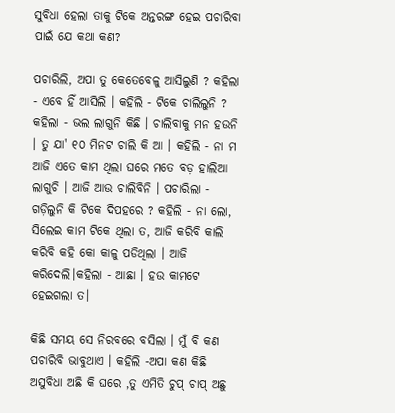ସୁବିଧା ହେଲା ତାକୁ ଟିକେ ଅନ୍ତରଙ୍ଗ ହେଇ ପଚାରିବା ପାଇଁ ଯେ କଥା କଣ?

ପଚାରିଲି, ଅପା ତୁ କେତେବେଳୁ ଆସିଲୁଣି ? କହିଲା - ଏବେ ହିଁ ଆସିଲି । କହିଲି - ଟିକେ ଚାଲିଲୁନି ? କହିଲା - ଭଲ ଲାଗୁନି କିଛି । ଚାଲିବାକୁ ମନ ହଉନି । ତୁ ଯା' ୧୦ ମିନଟ ଚାଲି କି ଆ । କହିଲି - ନା ମ ଆଜି ଏତେ କାମ ଥିଲା ଘରେ ମତେ ବଡ଼ ହାଲିଆ ଲାଗୁଚି । ଆଜି ଆଉ ଚାଲିବିନି । ପଚାରିଲା - ଗଡ଼ିଲୁନି କି ଟିକେ ଦିପହରେ ? କହିଲି - ନା ଲୋ, ସିଲେଇ କାମ ଟିକେ ଥିଲା ତ, ଆଜି କରିବି କାଲି କରିବି କହି କୋ କାଳୁ ପଡିଥିଲା । ଆଜି କରିଦେଲି।କହିଲା - ଆଛା । ହଉ କାମଟେ ହେଇଗଲା ତ।

କିଛି ସମୟ ସେ ନିରବରେ ବସିଲା । ମୁଁ ବି କଣ ପଚାରିବି ଭାବୁଥାଏ । କହିଲି -ଅପା କଣ କିଛି ଅସୁବିଧା ଅଛି କି ଘରେ ,ତୁ ଏମିତି ଚୁପ୍ ଚାପ୍ ଅଛୁ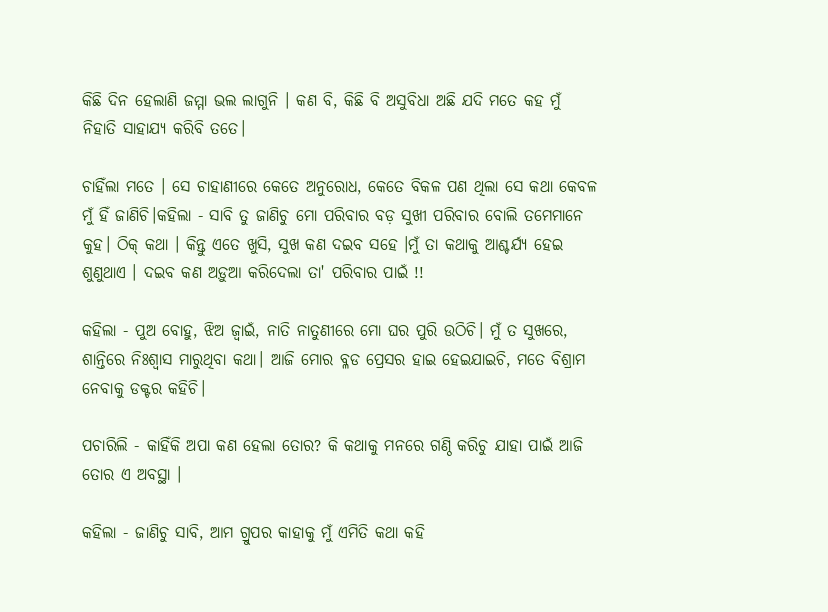କିଛି ଦିନ ହେଲାଣି ଜମ୍ମା ଭଲ ଲାଗୁନି । କଣ ବି, କିଛି ବି ଅସୁବିଧା ଅଛି ଯଦି ମତେ କହ ମୁଁ ନିହାତି ସାହାଯ୍ୟ କରିବି ତତେ।

ଚାହିଁଲା ମତେ । ସେ ଚାହାଣୀରେ କେତେ ଅନୁରୋଧ, କେତେ ବିକଳ ପଣ ଥିଲା ସେ କଥା କେବଳ ମୁଁ ହିଁ ଜାଣିଚି।କହିଲା - ସାବି ତୁ ଜାଣିଚୁ ମୋ ପରିବାର ବଡ଼ ସୁଖୀ ପରିବାର ବୋଲି ତମେମାନେ କୁହ। ଠିକ୍ କଥା । କିନ୍ତୁ ଏତେ ଖୁସି, ସୁଖ କଣ ଦଇବ ସହେ ।ମୁଁ ତା କଥାକୁ ଆଶ୍ଚର୍ଯ୍ୟ ହେଇ ଶୁଣୁଥାଏ । ଦଇବ କଣ ଅଡ଼ୁଆ କରିଦେଲା ତା' ପରିବାର ପାଇଁ !!

କହିଲା - ପୁଅ ବୋହୁ, ଝିଅ ଜ୍ଵାଇଁ, ନାତି ନାତୁଣୀରେ ମୋ ଘର ପୁରି ଉଠିଚି। ମୁଁ ତ ସୁଖରେ, ଶାନ୍ତିରେ ନିଃଶ୍ୱାସ ମାରୁଥିବା କଥା। ଆଜି ମୋର ବ୍ଳଡ ପ୍ରେସର ହାଇ ହେଇଯାଇଚି, ମତେ ବିଶ୍ରାମ ନେବାକୁ ଡକ୍ଟର କହିଚି।

ପଚାରିଲି - କାହିଁକି ଅପା କଣ ହେଲା ତୋର? କି କଥାକୁ ମନରେ ଗଣ୍ଠି କରିଚୁ ଯାହା ପାଇଁ ଆଜି ତୋର ଏ ଅବସ୍ଥା ।

କହିଲା - ଜାଣିଚୁ ସାବି, ଆମ ଗ୍ରୁପର କାହାକୁ ମୁଁ ଏମିତି କଥା କହି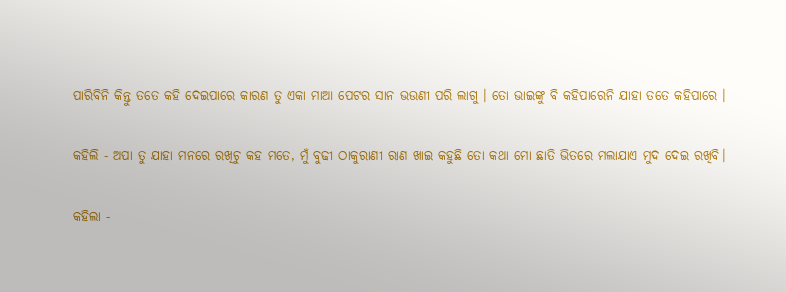ପାରିବିନି କିନ୍ତୁ ତତେ କହି ଦେଇପାରେ କାରଣ ତୁ ଏକା ମାଆ ପେଟର ସାନ ଭଉଣୀ ପରି ଲାଗୁ । ତୋ ଭାଇଙ୍କୁ ବି କହିପାରେନି ଯାହା ତତେ କହିପାରେ ।

କହିଲି - ଅପା ତୁ ଯାହା ମନରେ ରଖିଚୁ କହ ମତେ, ମୁଁ ବୁଢୀ ଠାକୁରାଣୀ ରାଣ ଖାଇ କହୁଛି ତୋ କଥା ମୋ ଛାତି ଭିତରେ ମଲାଯାଏ ମୁଦ ଦେଇ ରଖିବି।

କହିଲା -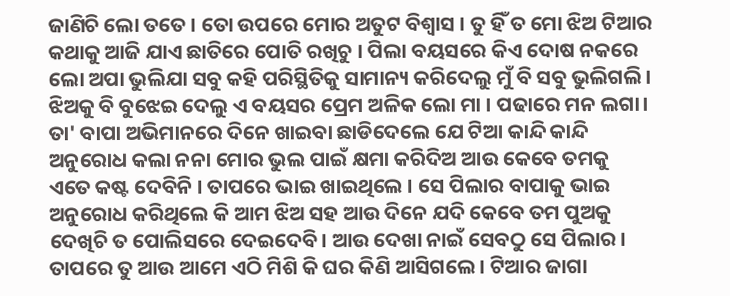ଜାଣିଚି ଲୋ ତତେ । ତୋ ଉପରେ ମୋର ଅତୁଟ ବିଶ୍ଵାସ । ତୁ ହିଁ ତ ମୋ ଝିଅ ଟିଆର କଥାକୁ ଆଜି ଯାଏ ଛାତିରେ ପୋତି ରଖିଚୁ । ପିଲା ବୟସରେ କିଏ ଦୋଷ ନକରେ ଲୋ ଅପା ଭୁଲିଯା ସବୁ କହି ପରିସ୍ଥିତିକୁ ସାମାନ୍ୟ କରିଦେଲୁ ମୁଁ ବି ସବୁ ଭୁଲିଗଲି। ଝିଅକୁ ବି ବୁଝେଇ ଦେଲୁ ଏ ବୟସର ପ୍ରେମ ଅଳିକ ଲୋ ମା । ପଢାରେ ମନ ଲଗା। ତା' ବାପା ଅଭିମାନରେ ଦିନେ ଖାଇବା ଛାଡିଦେଲେ ଯେ ଟିଆ କାନ୍ଦି କାନ୍ଦି ଅନୁରୋଧ କଲା ନନା ମୋର ଭୁଲ ପାଇଁ କ୍ଷମା କରିଦିଅ ଆଉ କେବେ ତମକୁ ଏତେ କଷ୍ଟ ଦେବିନି । ତାପରେ ଭାଇ ଖାଇଥିଲେ । ସେ ପିଲାର ବାପାକୁ ଭାଇ ଅନୁରୋଧ କରିଥିଲେ କି ଆମ ଝିଅ ସହ ଆଉ ଦିନେ ଯଦି କେବେ ତମ ପୁଅକୁ ଦେଖିଚି ତ ପୋଲିସରେ ଦେଇଦେବି। ଆଉ ଦେଖା ନାଇଁ ସେବଠୁ ସେ ପିଲାର । ତାପରେ ତୁ ଆଉ ଆମେ ଏଠି ମିଶି କି ଘର କିଣି ଆସିଗଲେ। ଟିଆର ଜାଗା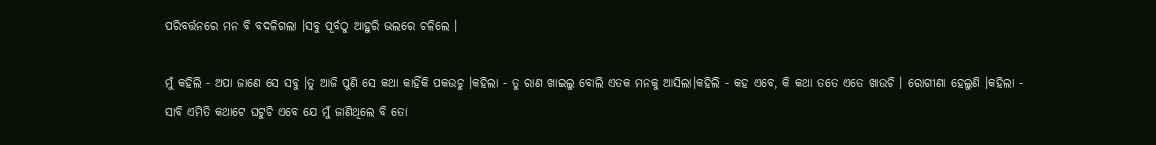ପରିବର୍ତ୍ତନରେ ମନ ବି ବଦଳିଗଲା ।ସବୁ ପୂର୍ବଠୁ ଆହୁରି ଭଲରେ ଚଳିଲେ ।

ମୁଁ କହିଲି - ଅପା ଜାଣେ ସେ ସବୁ ।ତୁ ଆଜି ପୁଣି ସେ କଥା କାହିଁକି ପକଉଚୁ ।କହିଲା - ତୁ ରାଣ ଖାଇଲୁ ବୋଲି ଏତକ ମନକୁ ଆସିଲା।କହିଲି - କହ ଏବେ, କି କଥା ତତେ ଏତେ ଖାଉଚି । ରୋଗୀଣା ହେଲୁଣି ।କହିଲା - ସାବି ଏମିତି କଥାଟେ ଘଟୁଚି ଏବେ ଯେ ମୁଁ ଜାଣିଥିଲେ ବି ତୋ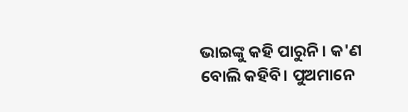ଭାଇଙ୍କୁ କହି ପାରୁନି । କ'ଣ ବୋଲି କହିବି। ପୁଅମାନେ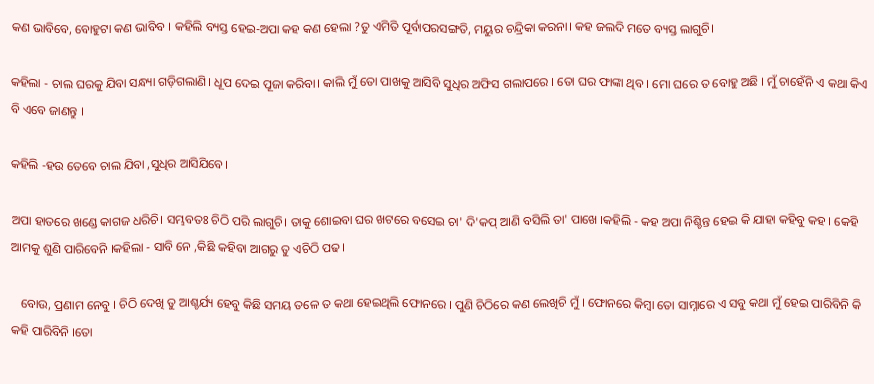କଣ ଭାବିବେ, ବୋହୁଟା କଣ ଭାବିବ । କହିଲି ବ୍ୟସ୍ତ ହେଇ-ଅପା କହ କଣ ହେଲା ?ତୁ ଏମିତି ପୂର୍ବାପରସଙ୍ଗତି, ମୟୁର ଚନ୍ଦ୍ରିକା କରନା। କହ ଜଲଦି ମତେ ବ୍ୟସ୍ତ ଲାଗୁଚି।

କହିଲା - ଚାଲ ଘରକୁ ଯିବା ସନ୍ଧ୍ୟା ଗଡ଼ିଗଲାଣି। ଧୂପ ଦେଇ ପୂଜା କରିବା। କାଲି ମୁଁ ତୋ ପାଖକୁ ଆସିବି ସୁଧିର ଅଫିସ ଗଲାପରେ । ତୋ ଘର ଫାଙ୍କା ଥିବ । ମୋ ଘରେ ତ ବୋହୁ ଅଛି । ମୁଁ ଚାହେଁନି ଏ କଥା କିଏ ବି ଏବେ ଜାଣନ୍ତୁ ।

କହିଲି -ହଉ ତେବେ ଚାଲ ଯିବା ,ସୁଧିର ଆସିଯିବେ।

ଅପା ହାତରେ ଖଣ୍ଡେ କାଗଜ ଧରିଚି। ସମ୍ଭବତଃ ଚିଠି ପରି ଲାଗୁଚି। ତାକୁ ଶୋଇବା ଘର ଖଟରେ ବସେଇ ଚା' ଦି'କପ୍ ଆଣି ବସିଲି ତା' ପାଖେ ।କହିଲି - କହ ଅପା ନିଶ୍ଚିନ୍ତ ହେଇ କି ଯାହା କହିବୁ କହ । କେହି ଆମକୁ ଶୁଣି ପାରିବେନି ।କହିଲା - ସାବି ନେ ,କିଛି କହିବା ଆଗରୁ ତୁ ଏଚିଠି ପଢ।

   ବୋଉ, ପ୍ରଣାମ ନେବୁ । ଚିଠି ଦେଖି ତୁ ଆଶ୍ଚର୍ଯ୍ୟ ହେବୁ କିଛି ସମୟ ତଳେ ତ କଥା ହେଇଥିଲି ଫୋନରେ । ପୁଣି ଚିଠିରେ କଣ ଲେଖିଚି ମୁଁ । ଫୋନରେ କିମ୍ବା ତୋ ସାମ୍ନାରେ ଏ ସବୁ କଥା ମୁଁ ହେଇ ପାରିବିନି କି କହି ପାରିବିନି ।ତୋ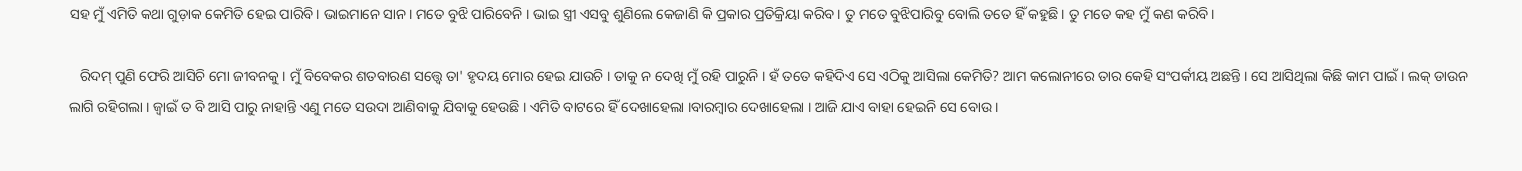ସହ ମୁଁ ଏମିତି କଥା ଗୁଡ଼ାକ କେମିତି ହେଇ ପାରିବି। ଭାଇମାନେ ସାନ। ମତେ ବୁଝି ପାରିବେନି । ଭାଇ ସ୍ତ୍ରୀ ଏସବୁ ଶୁଣିଲେ କେଜାଣି କି ପ୍ରକାର ପ୍ରତିକ୍ରିୟା କରିବ। ତୁ ମତେ ବୁଝିପାରିବୁ ବୋଲି ତତେ ହିଁ କହୁଛି। ତୁ ମତେ କହ ମୁଁ କଣ କରିବି।

   ରିଦମ୍ ପୁଣି ଫେରି ଆସିଚି ମୋ ଜୀବନକୁ । ମୁଁ ବିବେକର ଶତବାରଣ ସତ୍ତ୍ଵେ ତା' ହୃଦୟ ମୋର ହେଇ ଯାଉଚି । ତାକୁ ନ ଦେଖି ମୁଁ ରହି ପାରୁନି । ହଁ ତତେ କହିଦିଏ ସେ ଏଠିକୁ ଆସିଲା କେମିତି? ଆମ କଲୋନୀରେ ତାର କେହି ସଂପର୍କୀୟ ଅଛନ୍ତି । ସେ ଆସିଥିଲା କିଛି କାମ ପାଇଁ । ଲକ୍ ଡାଉନ ଲାଗି ରହିଗଲା । ଜ୍ଵାଇଁ ତ ବି ଆସି ପାରୁ ନାହାନ୍ତି ଏଣୁ ମତେ ସଉଦା ଆଣିବାକୁ ଯିବାକୁ ହେଉଛି । ଏମିତି ବାଟରେ ହିଁ ଦେଖାହେଲା ।ବାରମ୍ବାର ଦେଖାହେଲା । ଆଜି ଯାଏ ବାହା ହେଇନି ସେ ବୋଉ ।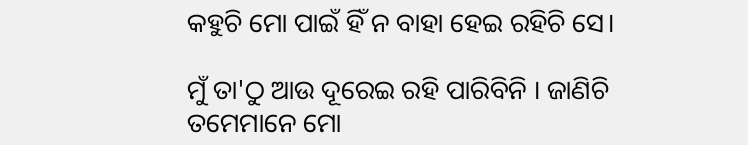କହୁଚି ମୋ ପାଇଁ ହିଁ ନ ବାହା ହେଇ ରହିଚି ସେ।

ମୁଁ ତା'ଠୁ ଆଉ ଦୂରେଇ ରହି ପାରିବିନି । ଜାଣିଚି ତମେମାନେ ମୋ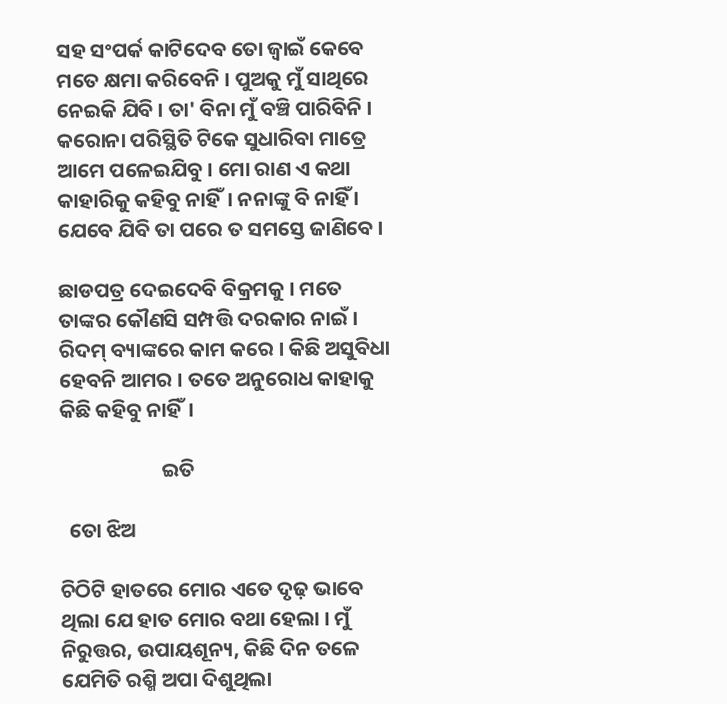ସହ ସଂପର୍କ କାଟିଦେବ ତୋ ଜ୍ଵାଇଁ କେବେ ମତେ କ୍ଷମା କରିବେନି । ପୁଅକୁ ମୁଁ ସାଥିରେ ନେଇକି ଯିବି । ତା' ବିନା ମୁଁ ବଞ୍ଚି ପାରିବିନି । କରୋନା ପରିସ୍ଥିତି ଟିକେ ସୁଧାରିବା ମାତ୍ରେ ଆମେ ପଳେଇଯିବୁ । ମୋ ରାଣ ଏ କଥା କାହାରିକୁ କହିବୁ ନାହିଁ। ନନାଙ୍କୁ ବି ନାହିଁ । ଯେବେ ଯିବି ତା ପରେ ତ ସମସ୍ତେ ଜାଣିବେ ।

ଛାଡପତ୍ର ଦେଇଦେବି ବିକ୍ରମକୁ । ମତେ ତାଙ୍କର କୌଣସି ସମ୍ପତ୍ତି ଦରକାର ନାଇଁ । ରିଦମ୍ ବ୍ୟାଙ୍କରେ କାମ କରେ । କିଛି ଅସୁବିଧା ହେବନି ଆମର । ତତେ ଅନୁରୋଧ କାହାକୁ କିଛି କହିବୁ ନାହିଁ।

                      ଇତି

  ତୋ ଝିଅ

ଚିଠିଟି ହାତରେ ମୋର ଏତେ ଦୃଢ଼ ଭାବେ ଥିଲା ଯେ ହାତ ମୋର ବଥା ହେଲା । ମୁଁ ନିରୁତ୍ତର, ଉପାୟଶୂନ୍ୟ, କିଛି ଦିନ ତଳେ ଯେମିତି ରଶ୍ମି ଅପା ଦିଶୁଥିଲା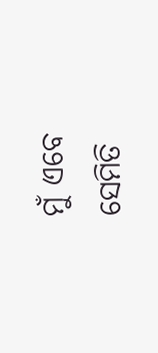ମୁଁ ଏବେ ସେମିତି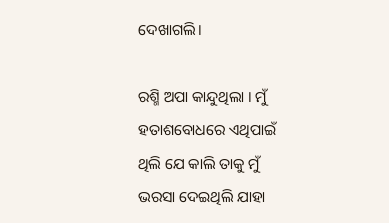ଦେଖାଗଲି।

ରଶ୍ମି ଅପା କାନ୍ଦୁଥିଲା । ମୁଁ ହତାଶବୋଧରେ ଏଥିପାଇଁ ଥିଲି ଯେ କାଲି ତାକୁ ମୁଁ ଭରସା ଦେଇଥିଲି ଯାହା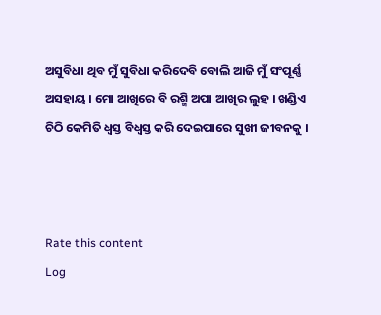ଅସୁବିଧା ଥିବ ମୁଁ ସୁବିଧା କରିଦେବି ବୋଲି ଆଜି ମୁଁ ସଂପୂର୍ଣ୍ଣ ଅସହାୟ । ମୋ ଆଖିରେ ବି ରଶ୍ମି ଅପା ଆଖିର ଲୁହ । ଖଣ୍ଡିଏ ଚିଠି କେମିତି ଧ୍ୱସ୍ତ ବିଧ୍ୱସ୍ତ କରି ଦେଇପାରେ ସୁଖୀ ଜୀବନକୁ ।



Rate this content
Log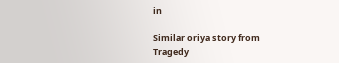in

Similar oriya story from Tragedy